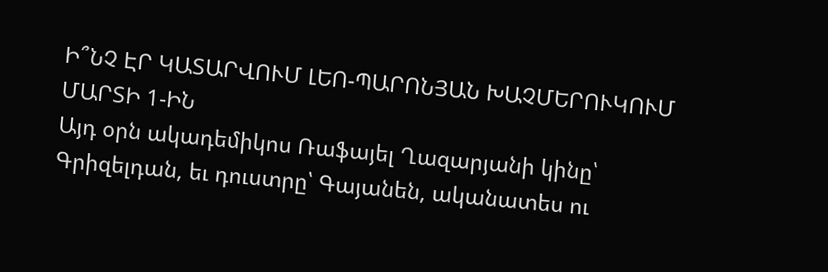Ի՞ՆՉ ԷՐ ԿԱՏԱՐՎՈՒՄ ԼԵՈ-ՊԱՐՈՆՅԱՆ ԽԱՉՄԵՐՈՒԿՈՒՄ ՄԱՐՏԻ 1-ԻՆ
Այդ օրն ակադեմիկոս Ռաֆայել Ղազարյանի կինը՝ Գրիզելդան, եւ դուստրը՝ Գայանեն, ականատես ու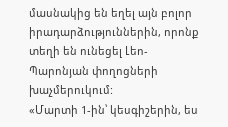մասնակից են եղել այն բոլոր իրադարձություններին, որոնք տեղի են ունեցել Լեո-Պարոնյան փողոցների խաչմերուկում:
«Մարտի 1-ին՝ կեսգիշերին, ես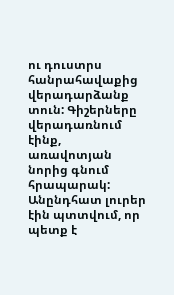ու դուստրս հանրահավաքից վերադարձանք տուն: Գիշերները վերադառնում էինք, առավոտյան նորից գնում հրապարակ: Անընդհատ լուրեր էին պտտվում, որ պետք է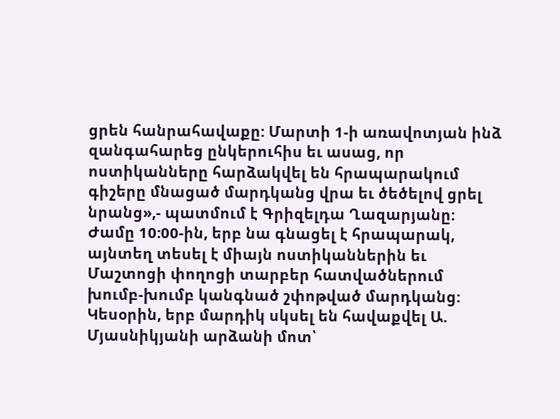ցրեն հանրահավաքը: Մարտի 1-ի առավոտյան ինձ զանգահարեց ընկերուհիս եւ ասաց, որ ոստիկանները հարձակվել են հրապարակում գիշերը մնացած մարդկանց վրա եւ ծեծելով ցրել նրանց»,- պատմում է Գրիզելդա Ղազարյանը:
Ժամը 10:00-ին, երբ նա գնացել է հրապարակ, այնտեղ տեսել է միայն ոստիկաններին եւ Մաշտոցի փողոցի տարբեր հատվածներում խումբ-խումբ կանգնած շփոթված մարդկանց: Կեսօրին, երբ մարդիկ սկսել են հավաքվել Ա. Մյասնիկյանի արձանի մոտ՝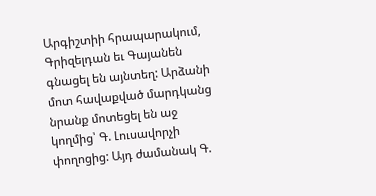Արգիշտիի հրապարակում, Գրիզելդան եւ Գայանեն գնացել են այնտեղ: Արձանի մոտ հավաքված մարդկանց նրանք մոտեցել են աջ կողմից՝ Գ. Լուսավորչի փողոցից: Այդ ժամանակ Գ.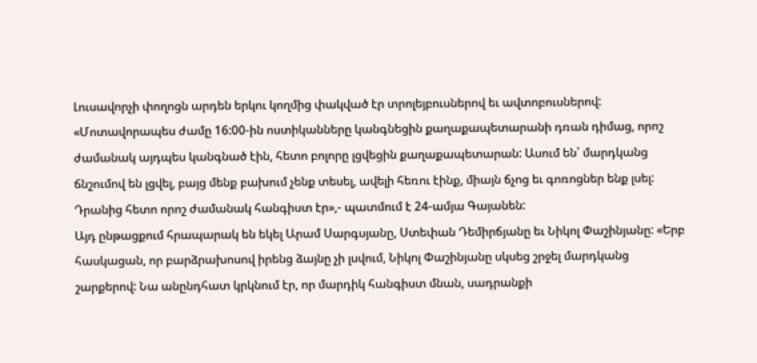Լուսավորչի փողոցն արդեն երկու կողմից փակված էր տրոլեյբուսներով եւ ավտոբուսներով: «Մոտավորապես ժամը 16:00-ին ոստիկանները կանգնեցին քաղաքապետարանի դռան դիմաց, որոշ ժամանակ այդպես կանգնած էին, հետո բոլորը լցվեցին քաղաքապետարան: Ասում են՝ մարդկանց ճնշումով են լցվել, բայց մենք բախում չենք տեսել, ավելի հեռու էինք, միայն ճչոց եւ գոռոցներ ենք լսել: Դրանից հետո որոշ ժամանակ հանգիստ էր»,- պատմում է 24-ամյա Գայանեն:
Այդ ընթացքում հրապարակ են եկել Արամ Սարգսյանը, Ստեփան Դեմիրճյանը եւ Նիկոլ Փաշինյանը: «Երբ հասկացան, որ բարձրախոսով իրենց ձայնը չի լսվում, Նիկոլ Փաշինյանը սկսեց շրջել մարդկանց շարքերով: Նա անընդհատ կրկնում էր, որ մարդիկ հանգիստ մնան, սադրանքի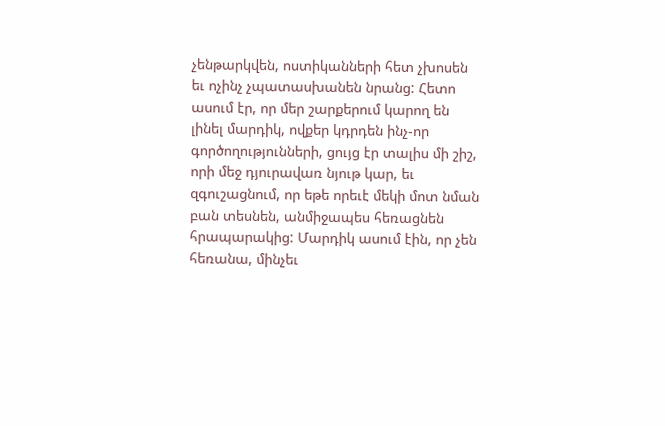չենթարկվեն, ոստիկանների հետ չխոսեն եւ ոչինչ չպատասխանեն նրանց: Հետո ասում էր, որ մեր շարքերում կարող են լինել մարդիկ, ովքեր կդրդեն ինչ-որ գործողությունների, ցույց էր տալիս մի շիշ, որի մեջ դյուրավառ նյութ կար, եւ զգուշացնում, որ եթե որեւէ մեկի մոտ նման բան տեսնեն, անմիջապես հեռացնեն հրապարակից: Մարդիկ ասում էին, որ չեն հեռանա, մինչեւ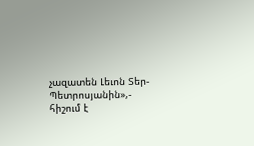չազատեն Լեւոն Տեր-Պետրոսյանին»,- հիշում է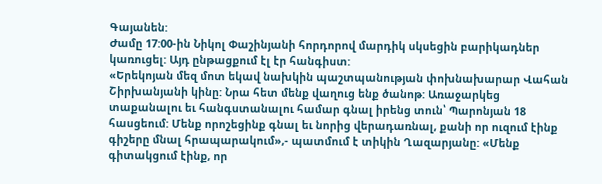Գայանեն:
Ժամը 17:00-ին Նիկոլ Փաշինյանի հորդորով մարդիկ սկսեցին բարիկադներ կառուցել: Այդ ընթացքում էլ էր հանգիստ:
«Երեկոյան մեզ մոտ եկավ նախկին պաշտպանության փոխնախարար Վահան Շիրխանյանի կինը: Նրա հետ մենք վաղուց ենք ծանոթ: Առաջարկեց տաքանալու եւ հանգստանալու համար գնալ իրենց տուն՝ Պարոնյան 18 հասցեում: Մենք որոշեցինք գնալ եւ նորից վերադառնալ, քանի որ ուզում էինք գիշերը մնալ հրապարակում»,- պատմում է տիկին Ղազարյանը: «Մենք գիտակցում էինք, որ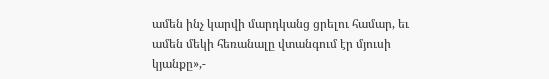ամեն ինչ կարվի մարդկանց ցրելու համար, եւ ամեն մեկի հեռանալը վտանգում էր մյուսի կյանքը»,-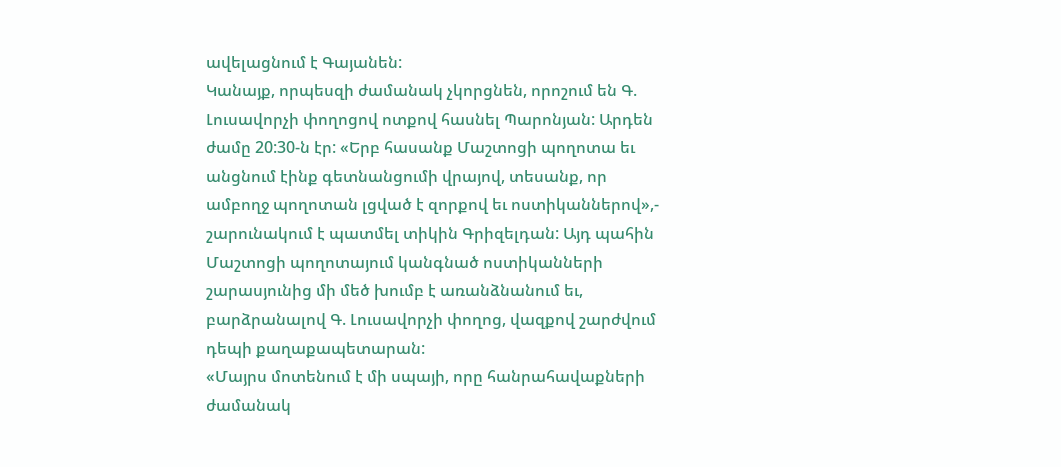ավելացնում է Գայանեն:
Կանայք, որպեսզի ժամանակ չկորցնեն, որոշում են Գ. Լուսավորչի փողոցով ոտքով հասնել Պարոնյան: Արդեն ժամը 20:30-ն էր: «Երբ հասանք Մաշտոցի պողոտա եւ անցնում էինք գետնանցումի վրայով, տեսանք, որ ամբողջ պողոտան լցված է զորքով եւ ոստիկաններով»,- շարունակում է պատմել տիկին Գրիզելդան: Այդ պահին Մաշտոցի պողոտայում կանգնած ոստիկանների շարասյունից մի մեծ խումբ է առանձնանում եւ, բարձրանալով Գ. Լուսավորչի փողոց, վազքով շարժվում դեպի քաղաքապետարան:
«Մայրս մոտենում է մի սպայի, որը հանրահավաքների ժամանակ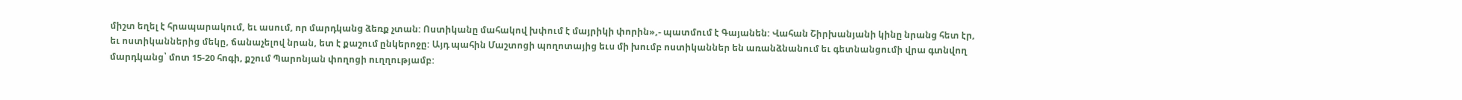միշտ եղել է հրապարակում, եւ ասում, որ մարդկանց ձեռք չտան: Ոստիկանը մահակով խփում է մայրիկի փորին»,- պատմում է Գայանեն: Վահան Շիրխանյանի կինը նրանց հետ էր, եւ ոստիկաններից մեկը, ճանաչելով նրան, ետ է քաշում ընկերոջը: Այդ պահին Մաշտոցի պողոտայից եւս մի խումբ ոստիկաններ են առանձնանում եւ գետնանցումի վրա գտնվող մարդկանց՝ մոտ 15-20 հոգի, քշում Պարոնյան փողոցի ուղղությամբ: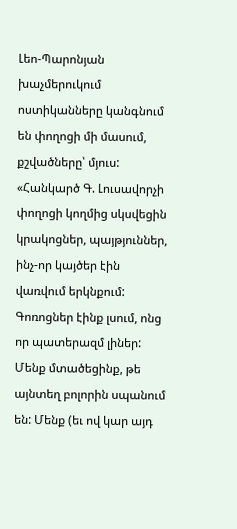Լեո-Պարոնյան խաչմերուկում ոստիկանները կանգնում են փողոցի մի մասում, քշվածները՝ մյուս:
«Հանկարծ Գ. Լուսավորչի փողոցի կողմից սկսվեցին կրակոցներ, պայթյուններ, ինչ-որ կայծեր էին վառվում երկնքում: Գոռոցներ էինք լսում, ոնց որ պատերազմ լիներ: Մենք մտածեցինք, թե այնտեղ բոլորին սպանում են: Մենք (եւ ով կար այդ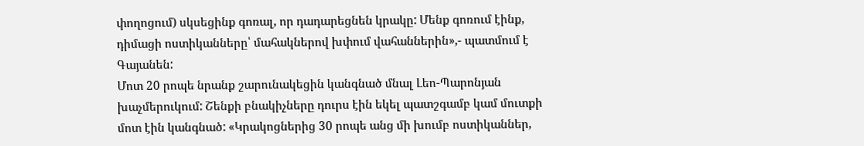փողոցում) սկսեցինք գոռալ, որ դադարեցնեն կրակը: Մենք գոռում էինք, դիմացի ոստիկանները՝ մահակներով խփում վահաններին»,- պատմում է Գայանեն:
Մոտ 20 րոպե նրանք շարունակեցին կանգնած մնալ Լեո-Պարոնյան խաչմերուկում: Շենքի բնակիչները դուրս էին եկել պատշգամբ կամ մուտքի մոտ էին կանգնած: «Կրակոցներից 30 րոպե անց մի խումբ ոստիկաններ,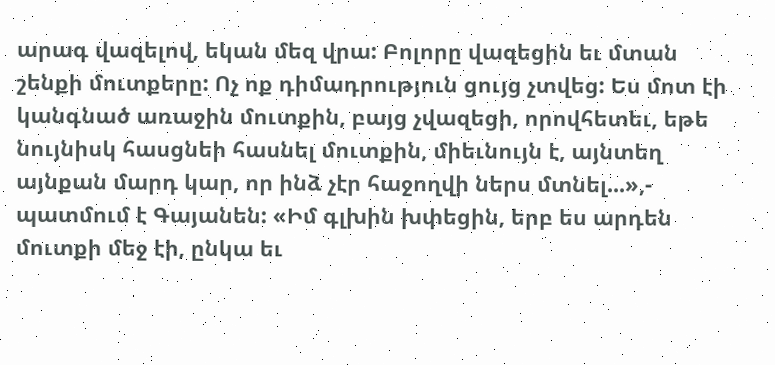արագ վազելով, եկան մեզ վրա: Բոլորը վազեցին եւ մտան շենքի մուտքերը: Ոչ ոք դիմադրություն ցույց չտվեց: Ես մոտ էի կանգնած առաջին մուտքին, բայց չվազեցի, որովհետեւ, եթե նույնիսկ հասցնեի հասնել մուտքին, միեւնույն է, այնտեղ այնքան մարդ կար, որ ինձ չէր հաջողվի ներս մտնել...»,- պատմում է Գայանեն: «Իմ գլխին խփեցին, երբ ես արդեն մուտքի մեջ էի, ընկա եւ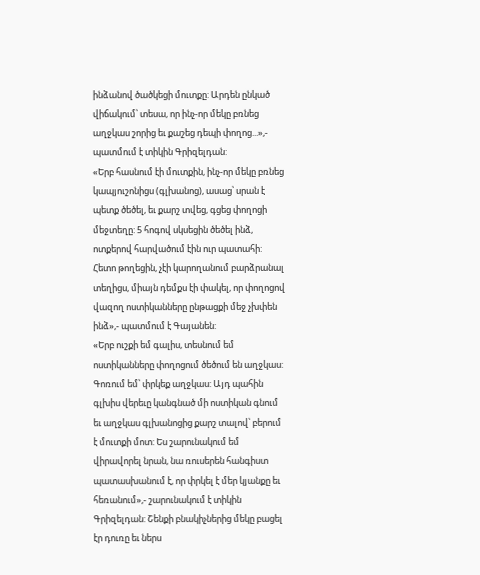ինձանով ծածկեցի մուտքը: Արդեն ընկած վիճակում՝ տեսա, որ ինչ-որ մեկը բռնեց աղջկաս շորից եւ քաշեց դեպի փողոց...»,- պատմում է տիկին Գրիզելդան:
«Երբ հասնում էի մուտքին, ինչ-որ մեկը բռնեց կապյուշոնիցս (գլխանոց), ասաց՝ սրան է պետք ծեծել, եւ քարշ տվեց, գցեց փողոցի մեջտեղը: 5 հոգով սկսեցին ծեծել ինձ, ոտքերով հարվածում էին ուր պատահի: Հետո թողեցին, չէի կարողանում բարձրանալ տեղիցս, միայն դեմքս էի փակել, որ փողոցով վազող ոստիկանները ընթացքի մեջ չխփեն ինձ»,- պատմում է Գայանեն:
«Երբ ուշքի եմ գալիս, տեսնում եմ ոստիկանները փողոցում ծեծում են աղջկաս: Գոռում եմ՝ փրկեք աղջկաս: Այդ պահին գլխիս վերեւը կանգնած մի ոստիկան գնում եւ աղջկաս գլխանոցից քարշ տալով՝ բերում է մուտքի մոտ: Ես շարունակում եմ վիրավորել նրան, նա ռուսերեն հանգիստ պատասխանում է, որ փրկել է մեր կյանքը եւ հեռանում»,- շարունակում է տիկին Գրիզելդան: Շենքի բնակիչներից մեկը բացել էր դուռը եւ ներս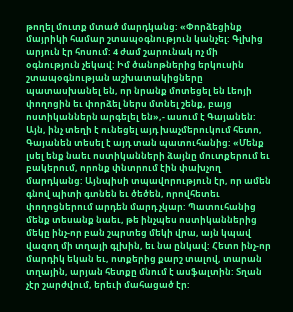թողել մուտք մտած մարդկանց: «Փորձեցինք մայրիկի համար շտապօգնություն կանչել: Գլխից արյուն էր հոսում: 4 ժամ շարունակ ոչ մի օգնություն չեկավ: Իմ ծանոթներից երկուսին շտապօգնության աշխատակիցները պատասխանել են, որ նրանք մոտեցել են Լեոյի փողոցին եւ փորձել ներս մտնել շենք, բայց ոստիկաններն արգելել են»,- ասում է Գայանեն:
Այն, ինչ տեղի է ունեցել այդ խաչմերուկում հետո, Գայանեն տեսել է այդ տան պատուհանից: «Մենք լսել ենք նաեւ ոստիկանների ձայնը մուտքերում եւ բակերում, որոնք փնտրում էին փախչող մարդկանց: Այնպիսի տպավորություն էր, որ ամեն գնով պիտի գտնեն եւ ծեծեն, որովհետեւ փողոցներում արդեն մարդ չկար: Պատուհանից մենք տեսանք նաեւ, թե ինչպես ոստիկաններից մեկը ինչ-որ բան շպրտեց մեկի վրա, այն կպավ վազող մի տղայի գլխին, եւ նա ընկավ: Հետո ինչ-որ մարդիկ եկան եւ, ոտքերից քարշ տալով, տարան տղային, արյան հետքը մնում է ասֆալտին: Տղան չէր շարժվում, երեւի մահացած էր: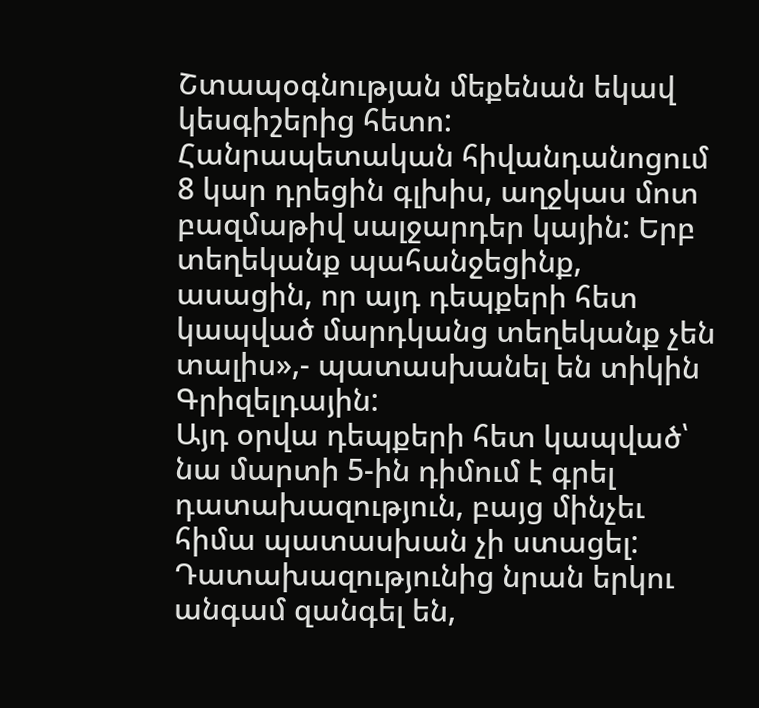Շտապօգնության մեքենան եկավ կեսգիշերից հետո: Հանրապետական հիվանդանոցում 8 կար դրեցին գլխիս, աղջկաս մոտ բազմաթիվ սալջարդեր կային: Երբ տեղեկանք պահանջեցինք, ասացին, որ այդ դեպքերի հետ կապված մարդկանց տեղեկանք չեն տալիս»,- պատասխանել են տիկին Գրիզելդային:
Այդ օրվա դեպքերի հետ կապված՝ նա մարտի 5-ին դիմում է գրել դատախազություն, բայց մինչեւ հիմա պատասխան չի ստացել: Դատախազությունից նրան երկու անգամ զանգել են,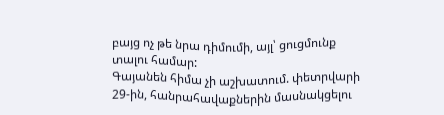բայց ոչ թե նրա դիմումի, այլ՝ ցուցմունք տալու համար:
Գայանեն հիմա չի աշխատում. փետրվարի 29-ին, հանրահավաքներին մասնակցելու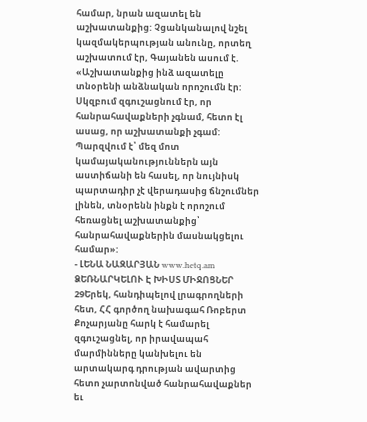համար, նրան ազատել են աշխատանքից: Չցանկանալով նշել կազմակերպության անունը, որտեղ աշխատում էր, Գայանեն ասում է. «Աշխատանքից ինձ ազատելը տնօրենի անձնական որոշումն էր: Սկզբում զգուշացնում էր, որ հանրահավաքների չգնամ, հետո էլ ասաց, որ աշխատանքի չգամ: Պարզվում է՝ մեզ մոտ կամայականություններն այն աստիճանի են հասել, որ նույնիսկ պարտադիր չէ վերադասից ճնշումներ լինեն, տնօրենն ինքն է որոշում հեռացնել աշխատանքից՝ հանրահավաքներին մասնակցելու համար»:
- ԼԵՆԱ ՆԱԶԱՐՅԱՆ www.hetq.am
ՁԵՌՆԱՐԿԵԼՈՒ Է ԽԻՍՏ ՄԻՋՈՑՆԵՐ
29Երեկ, հանդիպելով լրագրողների հետ, ՀՀ գործող նախագահ Ռոբերտ Քոչարյանը հարկ է համարել զգուշացնել, որ իրավապահ մարմինները կանխելու են արտակարգ դրության ավարտից հետո չարտոնված հանրահավաքներ եւ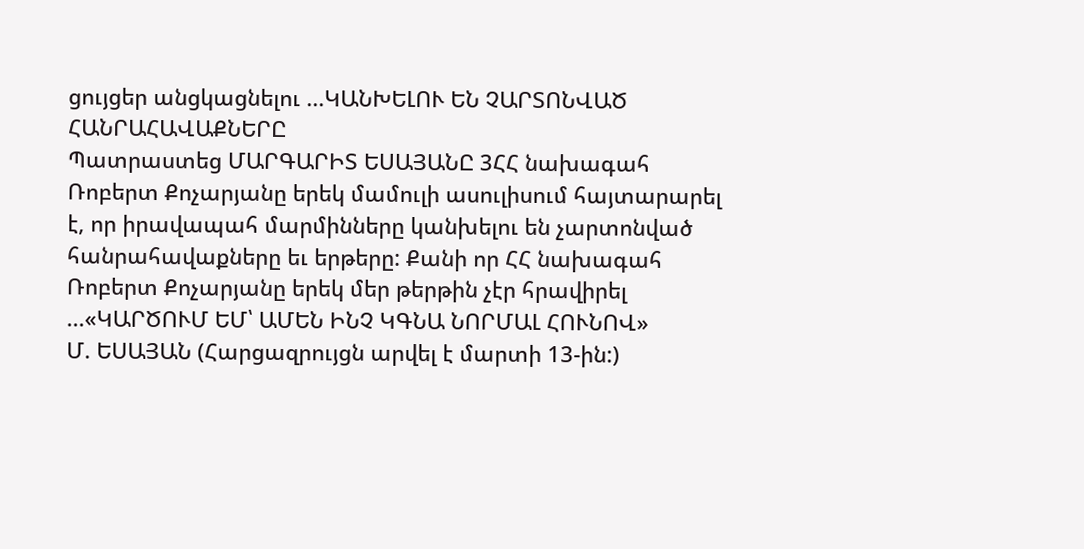ցույցեր անցկացնելու ...ԿԱՆԽԵԼՈՒ ԵՆ ՉԱՐՏՈՆՎԱԾ ՀԱՆՐԱՀԱՎԱՔՆԵՐԸ
Պատրաստեց ՄԱՐԳԱՐԻՏ ԵՍԱՅԱՆԸ 3ՀՀ նախագահ Ռոբերտ Քոչարյանը երեկ մամուլի ասուլիսում հայտարարել է, որ իրավապահ մարմինները կանխելու են չարտոնված հանրահավաքները եւ երթերը: Քանի որ ՀՀ նախագահ Ռոբերտ Քոչարյանը երեկ մեր թերթին չէր հրավիրել ...«ԿԱՐԾՈՒՄ ԵՄ՝ ԱՄԵՆ ԻՆՉ ԿԳՆԱ ՆՈՐՄԱԼ ՀՈՒՆՈՎ»
Մ. ԵՍԱՅԱՆ (Հարցազրույցն արվել է մարտի 13-ին:)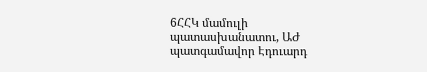6ՀՀԿ մամուլի պատասխանատու, ԱԺ պատգամավոր Էդուարդ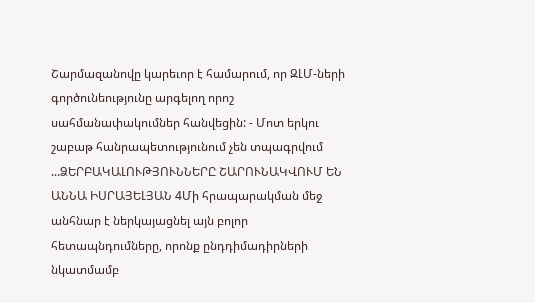Շարմազանովը կարեւոր է համարում, որ ԶԼՄ-ների գործունեությունը արգելող որոշ սահմանափակումներ հանվեցին: - Մոտ երկու շաբաթ հանրապետությունում չեն տպագրվում ...ՁԵՐԲԱԿԱԼՈՒԹՅՈՒՆՆԵՐԸ ՇԱՐՈՒՆԱԿՎՈՒՄ ԵՆ
ԱՆՆԱ ԻՍՐԱՅԵԼՅԱՆ 4Մի հրապարակման մեջ անհնար է ներկայացնել այն բոլոր հետապնդումները, որոնք ընդդիմադիրների նկատմամբ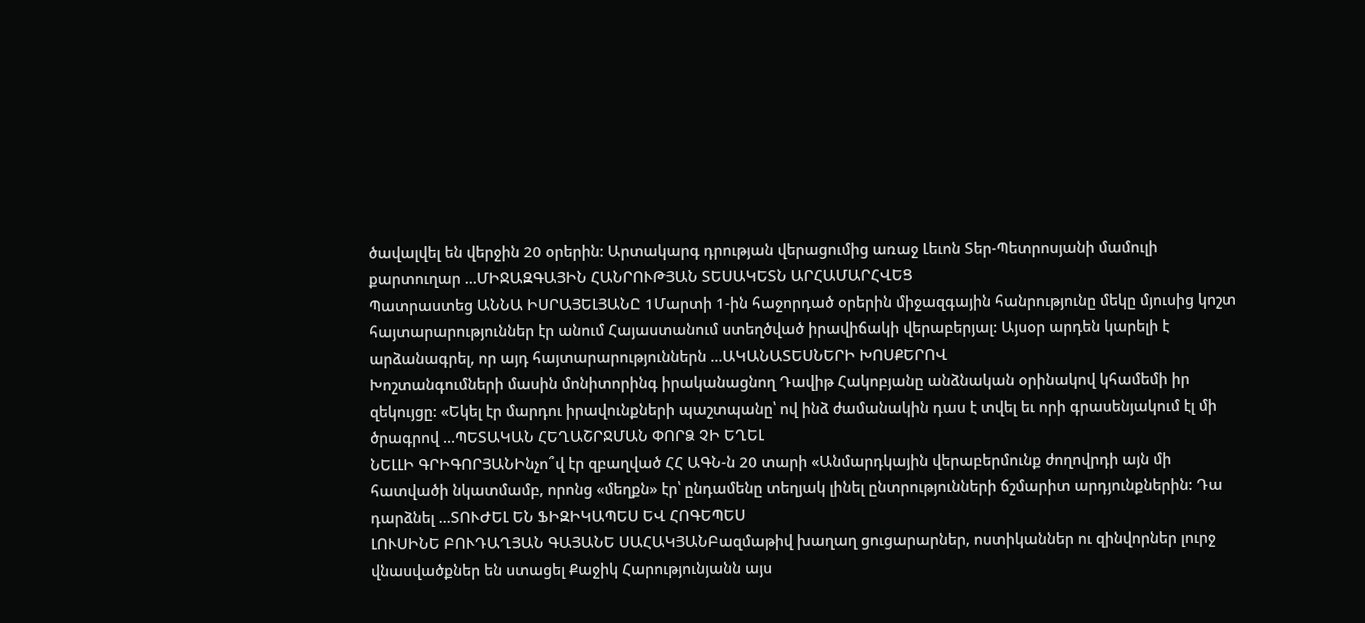ծավալվել են վերջին 20 օրերին: Արտակարգ դրության վերացումից առաջ Լեւոն Տեր-Պետրոսյանի մամուլի քարտուղար ...ՄԻՋԱԶԳԱՅԻՆ ՀԱՆՐՈՒԹՅԱՆ ՏԵՍԱԿԵՏՆ ԱՐՀԱՄԱՐՀՎԵՑ
Պատրաստեց ԱՆՆԱ ԻՍՐԱՅԵԼՅԱՆԸ 1Մարտի 1-ին հաջորդած օրերին միջազգային հանրությունը մեկը մյուսից կոշտ հայտարարություններ էր անում Հայաստանում ստեղծված իրավիճակի վերաբերյալ: Այսօր արդեն կարելի է արձանագրել, որ այդ հայտարարություններն ...ԱԿԱՆԱՏԵՍՆԵՐԻ ԽՈՍՔԵՐՈՎ
Խոշտանգումների մասին մոնիտորինգ իրականացնող Դավիթ Հակոբյանը անձնական օրինակով կհամեմի իր զեկույցը: «Եկել էր մարդու իրավունքների պաշտպանը՝ ով ինձ ժամանակին դաս է տվել եւ որի գրասենյակում էլ մի ծրագրով ...ՊԵՏԱԿԱՆ ՀԵՂԱՇՐՋՄԱՆ ՓՈՐՁ ՉԻ ԵՂԵԼ
ՆԵԼԼԻ ԳՐԻԳՈՐՅԱՆԻնչո՞վ էր զբաղված ՀՀ ԱԳՆ-ն 20 տարի «Անմարդկային վերաբերմունք ժողովրդի այն մի հատվածի նկատմամբ, որոնց «մեղքն» էր՝ ընդամենը տեղյակ լինել ընտրությունների ճշմարիտ արդյունքներին: Դա դարձնել ...ՏՈՒԺԵԼ ԵՆ ՖԻԶԻԿԱՊԵՍ ԵՎ ՀՈԳԵՊԵՍ
ԼՈՒՍԻՆԵ ԲՈՒԴԱՂՅԱՆ ԳԱՅԱՆԵ ՍԱՀԱԿՅԱՆԲազմաթիվ խաղաղ ցուցարարներ, ոստիկաններ ու զինվորներ լուրջ վնասվածքներ են ստացել Քաջիկ Հարությունյանն այս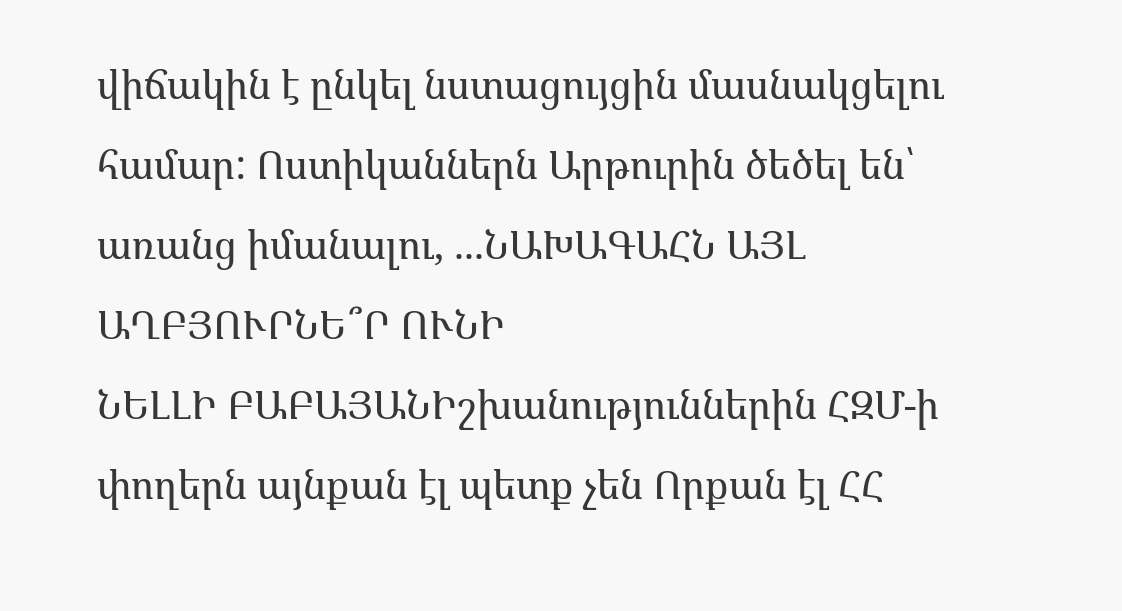վիճակին է ընկել նստացույցին մասնակցելու համար: Ոստիկաններն Արթուրին ծեծել են՝ առանց իմանալու, ...ՆԱԽԱԳԱՀՆ ԱՅԼ ԱՂԲՅՈՒՐՆԵ՞Ր ՈՒՆԻ
ՆԵԼԼԻ ԲԱԲԱՅԱՆԻշխանություններին ՀԶՄ-ի փողերն այնքան էլ պետք չեն Որքան էլ ՀՀ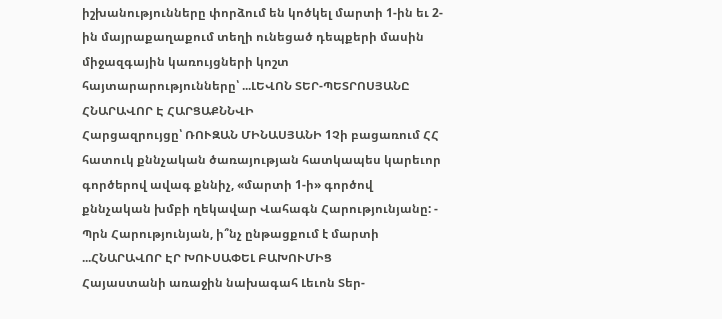իշխանությունները փորձում են կոծկել մարտի 1-ին եւ 2-ին մայրաքաղաքում տեղի ունեցած դեպքերի մասին միջազգային կառույցների կոշտ հայտարարությունները՝ ...ԼԵՎՈՆ ՏԵՐ-ՊԵՏՐՈՍՅԱՆԸ ՀՆԱՐԱՎՈՐ Է ՀԱՐՑԱՔՆՆՎԻ
Հարցազրույցը՝ ՌՈՒԶԱՆ ՄԻՆԱՍՅԱՆԻ 1Չի բացառում ՀՀ հատուկ քննչական ծառայության հատկապես կարեւոր գործերով ավագ քննիչ, «մարտի 1-ի» գործով քննչական խմբի ղեկավար Վահագն Հարությունյանը: - Պրն Հարությունյան, ի՞նչ ընթացքում է մարտի ...ՀՆԱՐԱՎՈՐ ԷՐ ԽՈՒՍԱՓԵԼ ԲԱԽՈՒՄԻՑ
Հայաստանի առաջին նախագահ Լեւոն Տեր-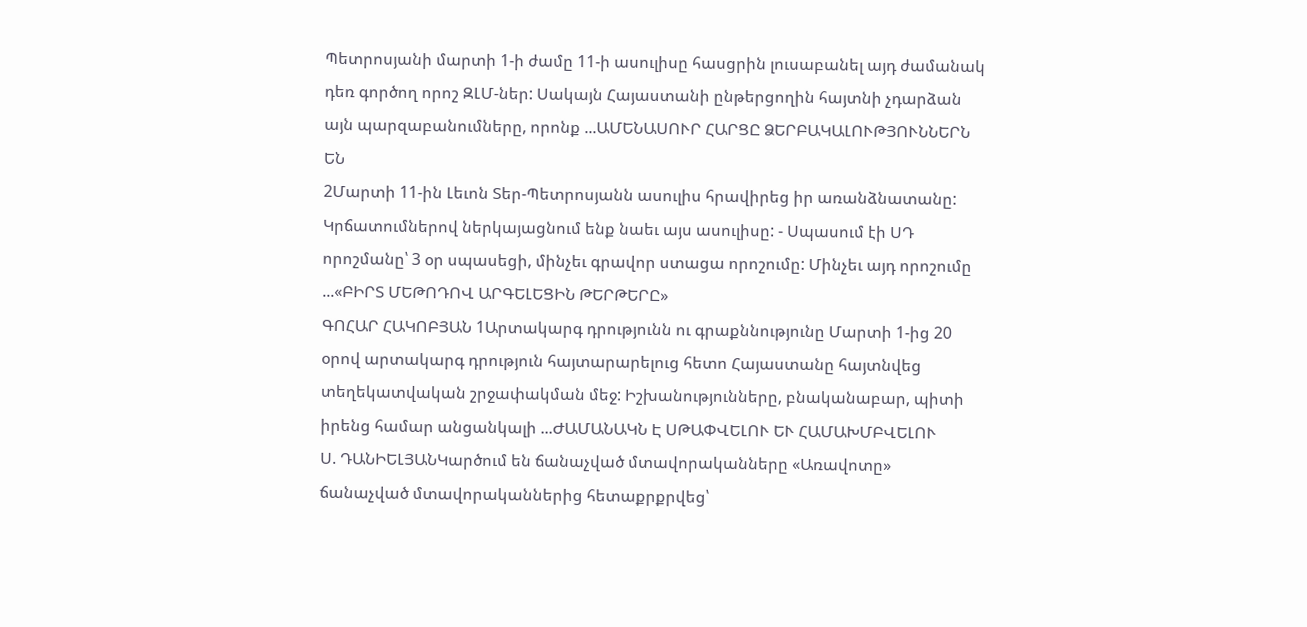Պետրոսյանի մարտի 1-ի ժամը 11-ի ասուլիսը հասցրին լուսաբանել այդ ժամանակ դեռ գործող որոշ ԶԼՄ-ներ: Սակայն Հայաստանի ընթերցողին հայտնի չդարձան այն պարզաբանումները, որոնք ...ԱՄԵՆԱՍՈՒՐ ՀԱՐՑԸ ՁԵՐԲԱԿԱԼՈՒԹՅՈՒՆՆԵՐՆ ԵՆ
2Մարտի 11-ին Լեւոն Տեր-Պետրոսյանն ասուլիս հրավիրեց իր առանձնատանը: Կրճատումներով ներկայացնում ենք նաեւ այս ասուլիսը: - Սպասում էի ՍԴ որոշմանը՝ 3 օր սպասեցի, մինչեւ գրավոր ստացա որոշումը: Մինչեւ այդ որոշումը ...«ԲԻՐՏ ՄԵԹՈԴՈՎ ԱՐԳԵԼԵՑԻՆ ԹԵՐԹԵՐԸ»
ԳՈՀԱՐ ՀԱԿՈԲՅԱՆ 1Արտակարգ դրությունն ու գրաքննությունը Մարտի 1-ից 20 օրով արտակարգ դրություն հայտարարելուց հետո Հայաստանը հայտնվեց տեղեկատվական շրջափակման մեջ: Իշխանությունները, բնականաբար, պիտի իրենց համար անցանկալի ...ԺԱՄԱՆԱԿՆ Է ՍԹԱՓՎԵԼՈՒ ԵՒ ՀԱՄԱԽՄԲՎԵԼՈՒ
Ս. ԴԱՆԻԵԼՅԱՆԿարծում են ճանաչված մտավորականները «Առավոտը» ճանաչված մտավորականներից հետաքրքրվեց՝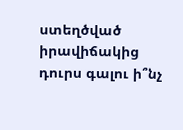ստեղծված իրավիճակից դուրս գալու ի՞նչ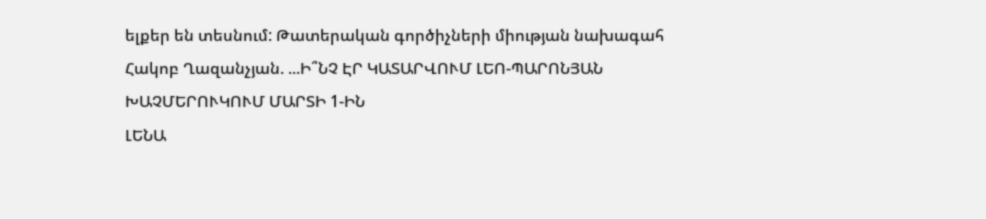ելքեր են տեսնում: Թատերական գործիչների միության նախագահ Հակոբ Ղազանչյան. ...Ի՞ՆՉ ԷՐ ԿԱՏԱՐՎՈՒՄ ԼԵՈ-ՊԱՐՈՆՅԱՆ ԽԱՉՄԵՐՈՒԿՈՒՄ ՄԱՐՏԻ 1-ԻՆ
ԼԵՆԱ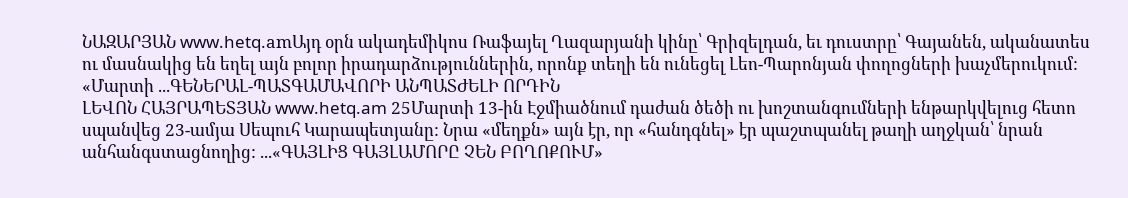ՆԱԶԱՐՅԱՆ www.hetq.amԱյդ օրն ակադեմիկոս Ռաֆայել Ղազարյանի կինը՝ Գրիզելդան, եւ դուստրը՝ Գայանեն, ականատես ու մասնակից են եղել այն բոլոր իրադարձություններին, որոնք տեղի են ունեցել Լեո-Պարոնյան փողոցների խաչմերուկում: «Մարտի ...ԳԵՆԵՐԱԼ-ՊԱՏԳԱՄԱՎՈՐԻ ԱՆՊԱՏԺԵԼԻ ՈՐԴԻՆ
ԼԵՎՈՆ ՀԱՅՐԱՊԵՏՅԱՆ www.hetq.am 25Մարտի 13-ին Էջմիածնում դաժան ծեծի ու խոշտանգումների ենթարկվելուց հետո սպանվեց 23-ամյա Սեպուհ Կարապետյանը: Նրա «մեղքն» այն էր, որ «հանդգնել» էր պաշտպանել թաղի աղջկան՝ նրան անհանգստացնողից: ...«ԳԱՅԼԻՑ ԳԱՅԼԱՄՈՐԸ ՉԵՆ ԲՈՂՈՔՈՒՄ»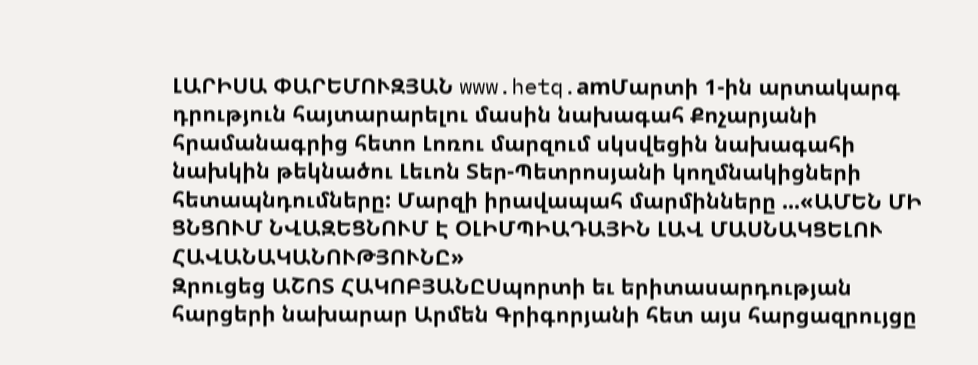ԼԱՐԻՍԱ ՓԱՐԵՄՈՒԶՅԱՆ www.hetq.amՄարտի 1-ին արտակարգ դրություն հայտարարելու մասին նախագահ Քոչարյանի հրամանագրից հետո Լոռու մարզում սկսվեցին նախագահի նախկին թեկնածու Լեւոն Տեր-Պետրոսյանի կողմնակիցների հետապնդումները: Մարզի իրավապահ մարմինները ...«ԱՄԵՆ ՄԻ ՑՆՑՈՒՄ ՆՎԱԶԵՑՆՈՒՄ Է ՕԼԻՄՊԻԱԴԱՅԻՆ ԼԱՎ ՄԱՍՆԱԿՑԵԼՈՒ ՀԱՎԱՆԱԿԱՆՈՒԹՅՈՒՆԸ»
Զրուցեց ԱՇՈՏ ՀԱԿՈԲՅԱՆԸՍպորտի եւ երիտասարդության հարցերի նախարար Արմեն Գրիգորյանի հետ այս հարցազրույցը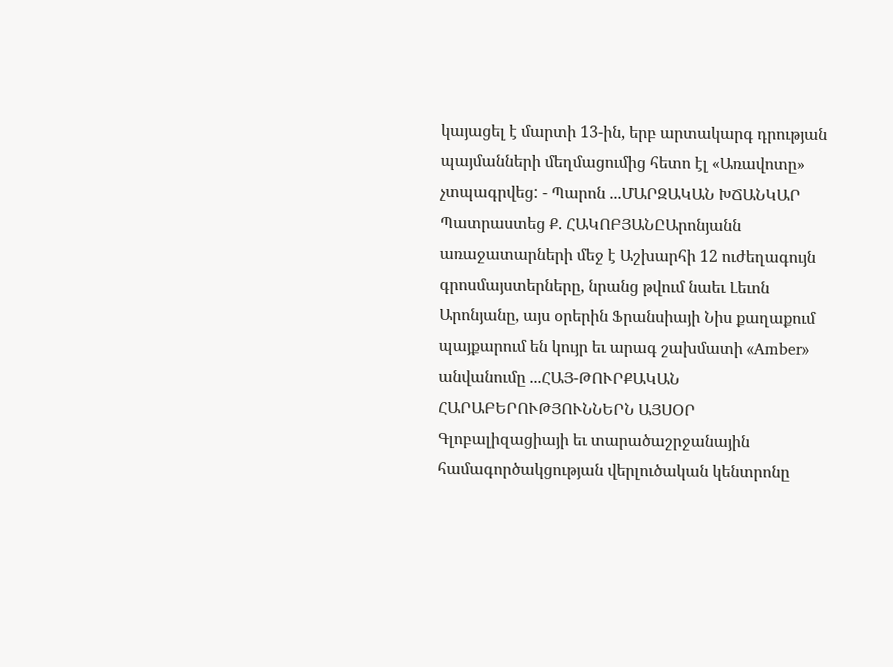կայացել է մարտի 13-ին, երբ արտակարգ դրության պայմանների մեղմացումից հետո էլ «Առավոտը» չտպագրվեց: - Պարոն ...ՄԱՐԶԱԿԱՆ ԽՃԱՆԿԱՐ
Պատրաստեց Ք. ՀԱԿՈԲՅԱՆԸԱրոնյանն առաջատարների մեջ է Աշխարհի 12 ուժեղագույն գրոսմայստերները, նրանց թվում նաեւ Լեւոն Արոնյանը, այս օրերին Ֆրանսիայի Նիս քաղաքում պայքարում են կույր եւ արագ շախմատի «Amber» անվանումը ...ՀԱՅ-ԹՈՒՐՔԱԿԱՆ ՀԱՐԱԲԵՐՈՒԹՅՈՒՆՆԵՐՆ ԱՅՍՕՐ
Գլոբալիզացիայի եւ տարածաշրջանային համագործակցության վերլուծական կենտրոնը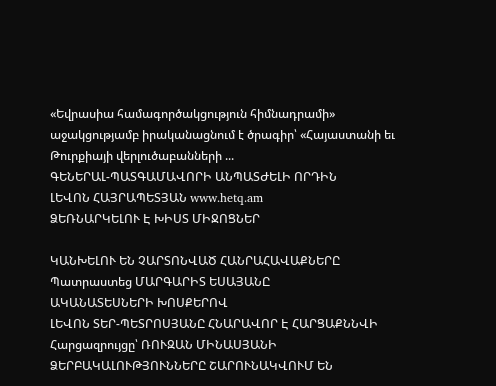«Եվրասիա համագործակցություն հիմնադրամի» աջակցությամբ իրականացնում է ծրագիր՝ «Հայաստանի եւ Թուրքիայի վերլուծաբանների ...
ԳԵՆԵՐԱԼ-ՊԱՏԳԱՄԱՎՈՐԻ ԱՆՊԱՏԺԵԼԻ ՈՐԴԻՆ
ԼԵՎՈՆ ՀԱՅՐԱՊԵՏՅԱՆ www.hetq.am
ՁԵՌՆԱՐԿԵԼՈՒ Է ԽԻՍՏ ՄԻՋՈՑՆԵՐ

ԿԱՆԽԵԼՈՒ ԵՆ ՉԱՐՏՈՆՎԱԾ ՀԱՆՐԱՀԱՎԱՔՆԵՐԸ
Պատրաստեց ՄԱՐԳԱՐԻՏ ԵՍԱՅԱՆԸ
ԱԿԱՆԱՏԵՍՆԵՐԻ ԽՈՍՔԵՐՈՎ
ԼԵՎՈՆ ՏԵՐ-ՊԵՏՐՈՍՅԱՆԸ ՀՆԱՐԱՎՈՐ Է ՀԱՐՑԱՔՆՆՎԻ
Հարցազրույցը՝ ՌՈՒԶԱՆ ՄԻՆԱՍՅԱՆԻ
ՁԵՐԲԱԿԱԼՈՒԹՅՈՒՆՆԵՐԸ ՇԱՐՈՒՆԱԿՎՈՒՄ ԵՆ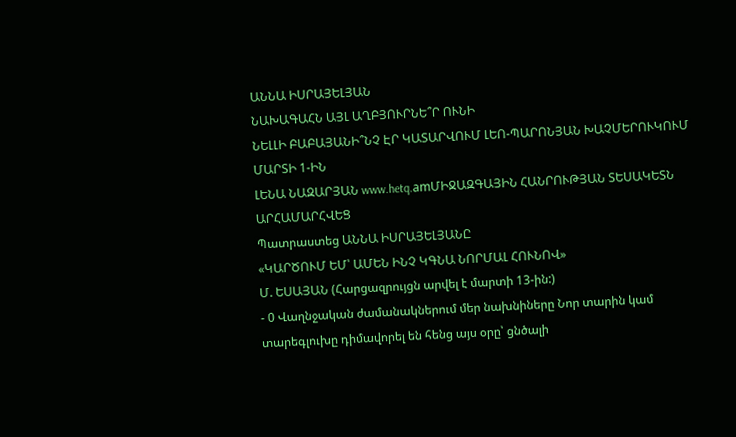ԱՆՆԱ ԻՍՐԱՅԵԼՅԱՆ
ՆԱԽԱԳԱՀՆ ԱՅԼ ԱՂԲՅՈՒՐՆԵ՞Ր ՈՒՆԻ
ՆԵԼԼԻ ԲԱԲԱՅԱՆԻ՞ՆՉ ԷՐ ԿԱՏԱՐՎՈՒՄ ԼԵՈ-ՊԱՐՈՆՅԱՆ ԽԱՉՄԵՐՈՒԿՈՒՄ ՄԱՐՏԻ 1-ԻՆ
ԼԵՆԱ ՆԱԶԱՐՅԱՆ www.hetq.amՄԻՋԱԶԳԱՅԻՆ ՀԱՆՐՈՒԹՅԱՆ ՏԵՍԱԿԵՏՆ ԱՐՀԱՄԱՐՀՎԵՑ
Պատրաստեց ԱՆՆԱ ԻՍՐԱՅԵԼՅԱՆԸ
«ԿԱՐԾՈՒՄ ԵՄ՝ ԱՄԵՆ ԻՆՉ ԿԳՆԱ ՆՈՐՄԱԼ ՀՈՒՆՈՎ»
Մ. ԵՍԱՅԱՆ (Հարցազրույցն արվել է մարտի 13-ին:)
- 0 Վաղնջական ժամանակներում մեր նախնիները Նոր տարին կամ տարեգլուխը դիմավորել են հենց այս օրը՝ ցնծալի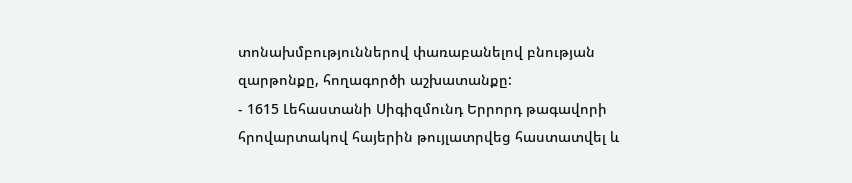տոնախմբություններով փառաբանելով բնության զարթոնքը, հողագործի աշխատանքը:
- 1615 Լեհաստանի Սիգիզմունդ Երրորդ թագավորի հրովարտակով հայերին թույլատրվեց հաստատվել և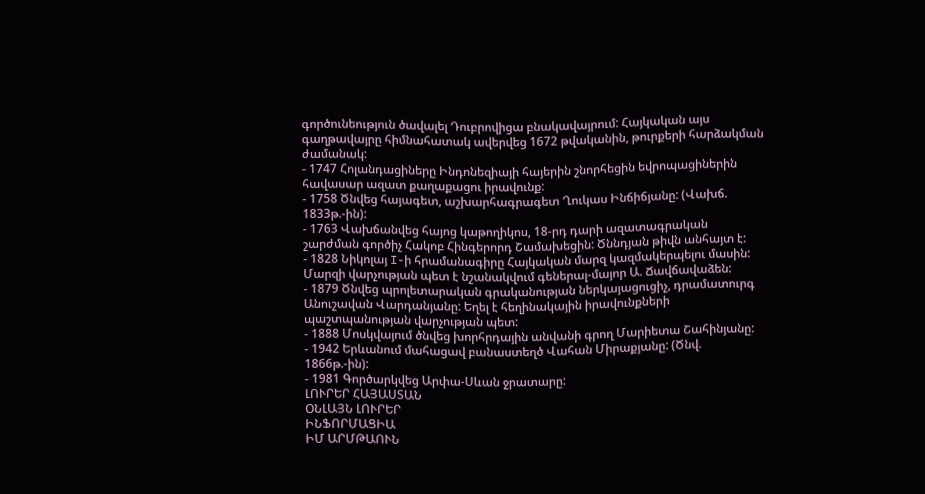գործունեություն ծավալել Դուբրովիցա բնակավայրում: Հայկական այս գաղթավայրը հիմնահատակ ավերվեց 1672 թվականին, թուրքերի հարձակման ժամանակ:
- 1747 Հոլանդացիները Ինդոնեզիայի հայերին շնորհեցին եվրոպացիներին հավասար ազատ քաղաքացու իրավունք:
- 1758 Ծնվեց հայագետ, աշխարհագրագետ Ղուկաս Ինճիճյանը: (Վախճ. 1833թ.-ին):
- 1763 Վախճանվեց հայոց կաթողիկոս, 18-րդ դարի ազատագրական շարժման գործիչ Հակոբ Հինգերորդ Շամախեցին: Ծննդյան թիվն անհայտ է:
- 1828 Նիկոլայ I-ի հրամանագիրը Հայկական մարզ կազմակերպելու մասին: Մարզի վարչության պետ է նշանակվում գեներալ-մայոր Ա. Ճավճավաձեն:
- 1879 Ծնվեց պրոլետարական գրականության ներկայացուցիչ, դրամատուրգ Անուշավան Վարդանյանը: Եղել է հեղինակային իրավունքների պաշտպանության վարչության պետ:
- 1888 Մոսկվայում ծնվեց խորհրդային անվանի գրող Մարիետա Շահինյանը:
- 1942 Երևանում մահացավ բանաստեղծ Վահան Միրաքյանը: (Ծնվ. 1866թ.-ին):
- 1981 Գործարկվեց Արփա-Սևան ջրատարը:
ԼՈՒՐԵՐ ՀԱՅԱՍՏԱՆ
ՕՆԼԱՅՆ ԼՈՒՐԵՐ
ԻՆՖՈՐՄԱՑԻԱ
ԻՄ ԱՐՄԹԱՈՒՆ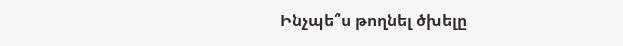Ինչպե՞ս թողնել ծխելը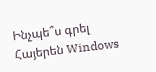Ինչպե՞ս գրել Հայերեն Windows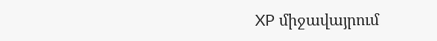XP միջավայրում